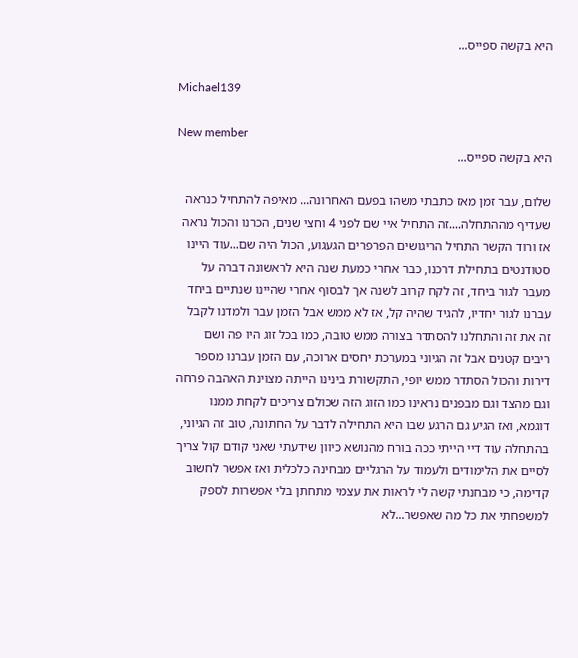היא בקשה ספייס...

Michael139

New member
היא בקשה ספייס...

שלום, עבר זמן מאז כתבתי משהו בפעם האחרונה... מאיפה להתחיל כנראה שעדיף מההתחלה....זה התחיל איי שם לפני 4 וחצי שנים, הכרנו והכול נראה אז ורוד הקשר התחיל הריגושים הפרפרים הגעגוע, הכול היה שם...עוד היינו סטודנטים בתחילת דרכנו, כבר אחרי כמעת שנה היא לראשונה דברה על מעבר לגור ביחד, זה לקח קרוב לשנה אך לבסוף אחרי שהיינו שנתיים ביחד עברנו לגור יחדיו, להגיד שהיה קל, אז לא ממש אבל הזמן עבר ולמדנו לקבל זה את זה והתחלנו להסתדר בצורה ממש טובה, כמו בכל זוג היו פה ושם ריבים קטנים אבל זה הגיוני במערכת יחסים ארוכה, עם הזמן עברנו מספר דירות והכול הסתדר ממש יופי, התקשורת בינינו הייתה מצוינת האהבה פרחה וגם מהצד וגם מבפנים נראינו כמו הזוג הזה שכולם צריכים לקחת ממנו דוגמא, ואז הגיע גם הרגע שבו היא התחילה לדבר על החתונה, טוב זה הגיוני, בהתחלה עוד דיי הייתי ככה בורח מהנושא כיוון שידעתי שאני קודם קול צריך לסיים את הלימודים ולעמוד על הרגליים מבחינה כלכלית ואז אפשר לחשוב קדימה, כי מבחנתי קשה לי לראות את עצמי מתחתן בלי אפשרות לספק למשפחתי את כל מה שאפשר...לא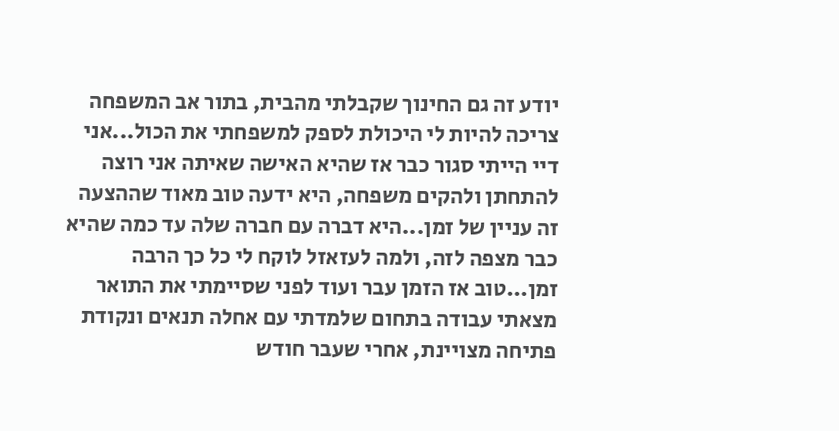יודע זה גם החינוך שקבלתי מהבית, בתור אב המשפחה צריכה להיות לי היכולת לספק למשפחתי את הכול...אני דיי הייתי סגור כבר אז שהיא האישה שאיתה אני רוצה להתחתן ולהקים משפחה, היא ידעה טוב מאוד שההצעה זה עניין של זמן...היא דברה עם חברה שלה עד כמה שהיא כבר מצפה לזה, ולמה לעזאזל לוקח לי כל כך הרבה זמן...טוב אז הזמן עבר ועוד לפני שסיימתי את התואר מצאתי עבודה בתחום שלמדתי עם אחלה תנאים ונקודת פתיחה מצויינת, אחרי שעבר חודש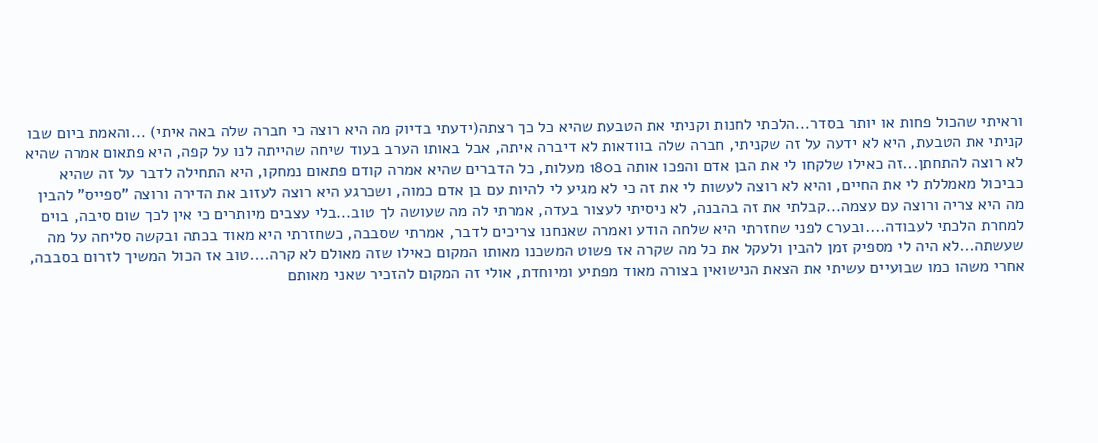וראיתי שהכול פחות או יותר בסדר...הלכתי לחנות וקניתי את הטבעת שהיא כל כך רצתה(ידעתי בדיוק מה היא רוצה כי חברה שלה באה איתי) ...והאמת ביום שבו קניתי את הטבעת, היא לא ידעה על זה שקניתי, חברה שלה בוודאות לא דיברה איתה, אבל באותו הערב בעוד שיחה שהייתה לנו על קפה, היא פתאום אמרה שהיא לא רוצה להתחתן...זה כאילו שלקחו לי את הבן אדם והפכו אותה ב180 מעלות, כל הדברים שהיא אמרה קודם פתאום נמחקו, היא התחילה לדבר על זה שהיא כביכול מאמללת לי את החיים, והיא לא רוצה לעשות לי את זה כי לא מגיע לי להיות עם בן אדם כמוה, ושכרגע היא רוצה לעזוב את הדירה ורוצה "ספייס" להבין מה היא צריה ורוצה עם עצמה...קבלתי את זה בהבנה, לא ניסיתי לעצור בעדה, אמרתי לה מה שעושה לך טוב...בלי עצבים מיותרים כי אין לכך שום סיבה, בוים למחרת הלכתי לעבודה....ובערc לפני שחזרתי היא שלחה הודע ואמרה שאנחנו צריכים לדבר, אמרתי שסבבה, כשחזרתי היא מאוד בכתה ובקשה סליחה על מה שעשתה...לא היה לי מספיק זמן להבין ולעקל את כל מה שקרה אז פשוט המשכנו מאותו המקום כאילו שזה מאולם לא קרה....טוב אז הכול המשיך לזרום בסבבה, אחרי משהו כמו שבועיים עשיתי את הצאת הנישואין בצורה מאוד מפתיע ומיוחדת, אולי זה המקום להזכיר שאני מאותם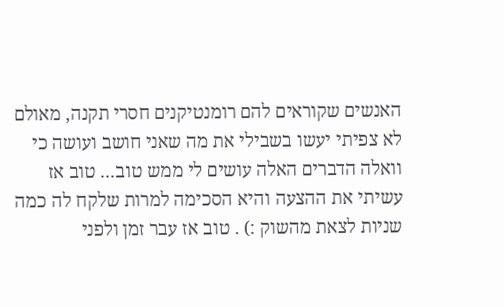האנשים שקוראים להם רומנטיקנים חסרי תקנה, מאולם לא צפיתי יעשו בשבילי את מה שאני חושב ועושה כי וואלה הדברים האלה עושים לי ממש טוב... טוב אז עשיתי את ההצעה והיא הסכימה למרות שלקח לה כמה שניות לצאת מהשוק :) . טוב אז עבר זמן ולפני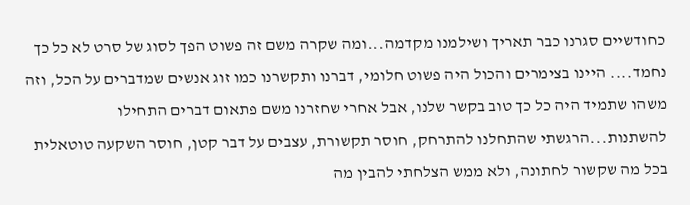כחודשיים סגרנו כבר תאריך ושילמנו מקדמה...ומה שקרה משם זה פשוט הפך לסוג של סרט לא כל כך נחמד.... היינו בצימרים והכול היה פשוט חלומי, דברנו ותקשרנו כמו זוג אנשים שמדברים על הכל, וזה משהו שתמיד היה כל כך טוב בקשר שלנו, אבל אחרי שחזרנו משם פתאום דברים התחילו להשתנות...הרגשתי שהתחלנו להתרחק, חוסר תקשורת, עצבים על דבר קטן, חוסר השקעה טוטאלית בכל מה שקשור לחתונה, ולא ממש הצלחתי להבין מה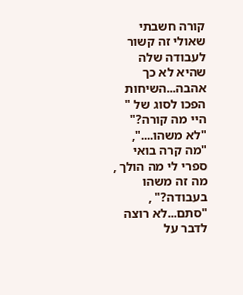קורה חשבתי שאולי זה קשור לעבודה שלה שהיא לא כך אהבה...השיחות הפכו לסוג של " היי מה קורה?" "לא משהו....", "מה קרה בואי ספרי לי מה הולך , מה זה משהו בעבודה?" , "סתם...לא רוצה לדבר על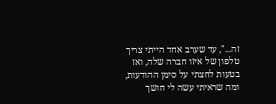זה...", עד שערב אחד הייתי צריך טלפון של איזו חברה שלה, ואז בטעות לחצתי על סימן ההודעות, ומה שראיתי עשה לי חושך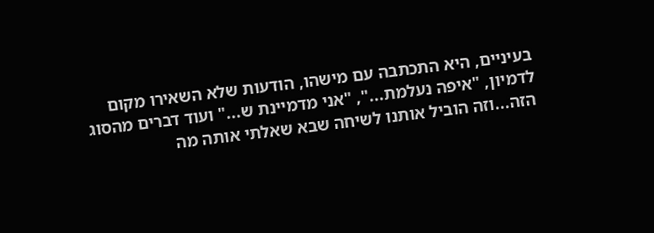בעיניים, היא התכתבה עם מישהו, הודעות שלא השאירו מקום לדמיון, "איפה נעלמת...", "אני מדמיינת ש..." ועוד דברים מהסוג הזה...וזה הוביל אותנו לשיחה שבא שאלתי אותה מה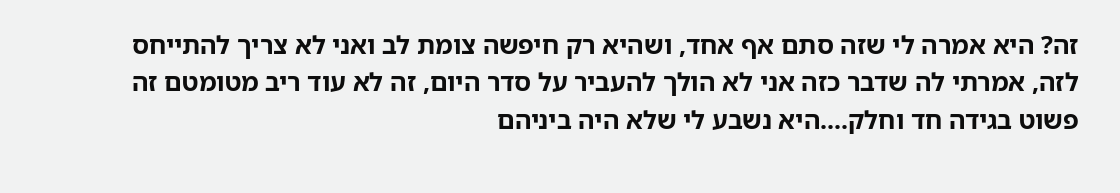זה? היא אמרה לי שזה סתם אף אחד, ושהיא רק חיפשה צומת לב ואני לא צריך להתייחס לזה, אמרתי לה שדבר כזה אני לא הולך להעביר על סדר היום, זה לא עוד ריב מטומטם זה פשוט בגידה חד וחלק....היא נשבע לי שלא היה ביניהם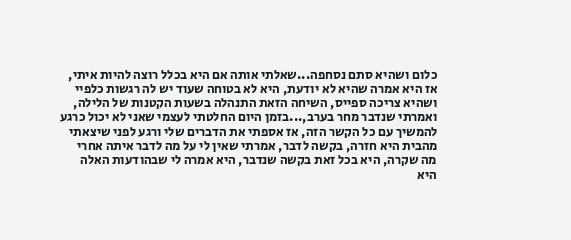כלום ושהיא סתם נסחפה...שאלתי אותה אם היא בכלל רוצה להיות איתי, אז היא אמרה שהיא לא יודעת, היא לא בטוחה שעוד יש לה רגשות כלפיי ושהיא צריכה ספייס, השיחה הזאת התנהלה בשעות הקטנות של הלילה, ואמרתי שנדבר מחר בערב,...בזמן היום החלטתי לעצמי שאני לא יכול כרגע להמשיך עם כל הקשר הזה, אז אספתי את הדברים שלי ורגע לפני שיצאתי מהבית היא חזרה, בקשה לדבר, אמרתי שאין לי על מה לדבר איתה אחרי מה שקרה, היא בכל זאת בקשה שנדבר, היא אמרה לי שבהודעות האלה היא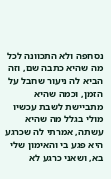נסחפה ולא התכוונה לכל מה שהיא כתבה שם, וזה הביא לה ניעור שחבל על הזמן, וכמה שהיא מתביישת לשבת עכשיו מולי בגלל מה שהיא עשתה, אמרתי לה שכרגע היא פגע בי והאימון שלי בא, ושאני כרגע לא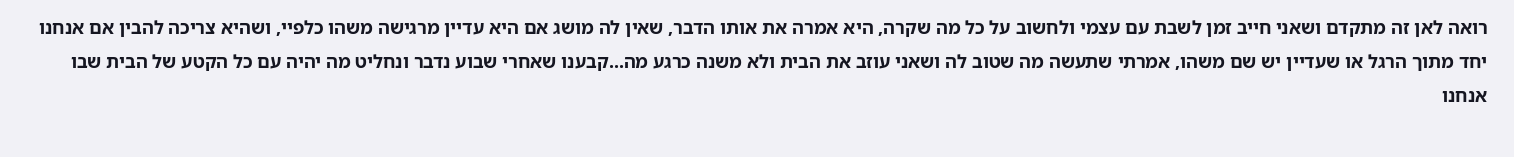רואה לאן זה מתקדם ושאני חייב זמן לשבת עם עצמי ולחשוב על כל מה שקרה, היא אמרה את אותו הדבר, שאין לה מושג אם היא עדיין מרגישה משהו כלפיי, ושהיא צריכה להבין אם אנחנו יחד מתוך הרגל או שעדיין יש שם משהו, אמרתי שתעשה מה שטוב לה ושאני עוזב את הבית ולא משנה כרגע מה...קבענו שאחרי שבוע נדבר ונחליט מה יהיה עם כל הקטע של הבית שבו אנחנו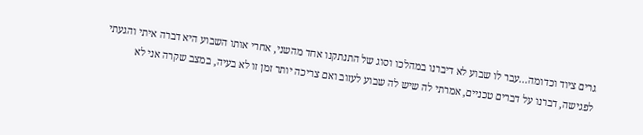גרים ציוד וכדומה...עבר לו שבוע לא דיברנו במהלכו וסוג של התנתקנו אחד מהשני, אחרי אותו השבוע היא דברה איתי והגעתי לפגישה, דברנו על דברים טכניים, אמרתי לה שיש לה שבוע לעזוב ואם צריכה יותר זמן זו לא בעיה, במצב שקרה אני לא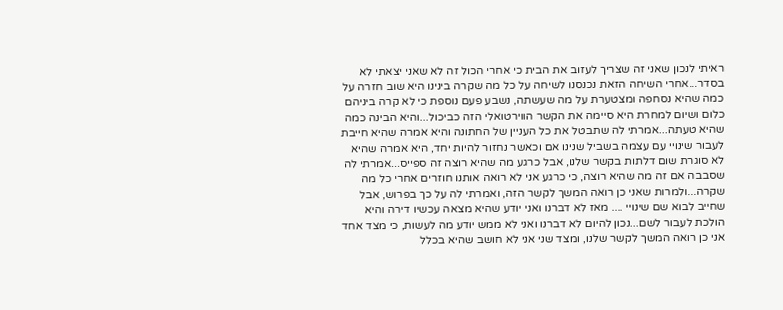ראיתי לנכון שאני זה שצריך לעזוב את הבית כי אחרי הכול זה לא שאני יצאתי לא בסדר...אחרי השיחה הזאת נכנסנו לשיחה על כל מה שקרה בינינו היא שוב חזרה על כמה שהיא נסחפה ומצטערת על מה שעשתה, נשבע פעם נוספת כי לא קרה ביניהם כלום ושיום למחרת היא סיימה את הקשר הווירטואלי הזה כביכול...והיא הבינה כמה שהיא טעתה...אמרתי לה שתבטל את כל העניין של החתונה והיא אמרה שהיא חייבת לעבור שינויי עם עצמה בשביל שנינו אם וכאשר נחזור להיות יחד, היא אמרה שהיא לא סוגרת שום דלתות בקשר שלנו, אבל כרגע מה שהיא רוצה זה ספייס...אמרתי לה שסבבה אם זה מה שהיא רוצה, כי כרגע אני לא רואה אותנו חוזרים אחרי כל מה שקרה...ולמרות שאני כן רואה המשך לקשר הזה, ואמרתי לה על כך בפרוש, אבל שחייב לבוא שם שינויי .... מאז לא דברנו ואני יודע שהיא מצאה עכשיו דירה והיא הולכת לעבור לשם...נכון להיום לא דברנו ואני לא ממש יודע מה לעשות, כי מצד אחד אני כן רואה המשך לקשר שלנו, ומצד שני אני לא חושב שהיא בכלל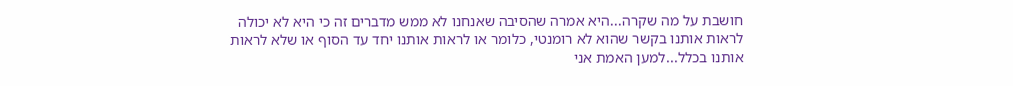חושבת על מה שקרה...היא אמרה שהסיבה שאנחנו לא ממש מדברים זה כי היא לא יכולה לראות אותנו בקשר שהוא לא רומנטי, כלומר או לראות אותנו יחד עד הסוף או שלא לראות אותנו בכלל...למען האמת אני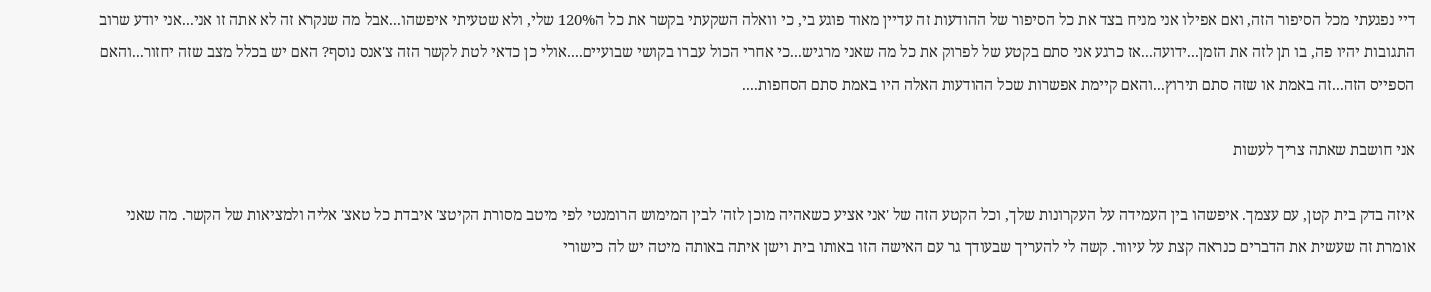דיי נפגעתי מכל הסיפור הזה, ואם אפילו אני מניח בצד את כל הסיפור של ההודעות זה עדיין מאוד פוגע בי, כי וואלה השקעתי בקשר את כל ה120% שלי, ולא שטעיתי איפשהו...אבל מה שנקרא זה לא אתה זו אני...אני יודע שרוב התגובות יהיו פה, בו תן לזה את הזמן...ידועה...אז כרגע אני סתם בקטע של לפרוק את כל מה שאני מרגיש...כי אחרי הכול עברו בקושי שבועיים....אולי כן כדאי לטת לקשר הזה צ'אנס נוסף? האם יש בכלל מצב שזה יחזור...והאם הספייס הזה...זה באמת או שזה סתם תירוץ...והאם קיימת אפשרות שכל ההודעות האלה היו באמת סתם הסחפות....

אני חושבת שאתה צריך לעשות

איזה בדק בית קטן, עם עצמך. איפשהו בין העמידה על העקרונות שלך, וכל הקטע הזה של 'אני אציע כשאהיה מוכן לזה' לבין המימוש הרומנטי לפי מיטב מסורת הקיטצ' איבדת כל טאצ' אליה ולמציאות של הקשר. מה שאני אומרת זה שעשית את הדברים כנראה קצת על עיוור. קשה לי להעריך שבעודך גר עם האישה הזו באותו בית וישן איתה באותה מיטה יש לה כישורי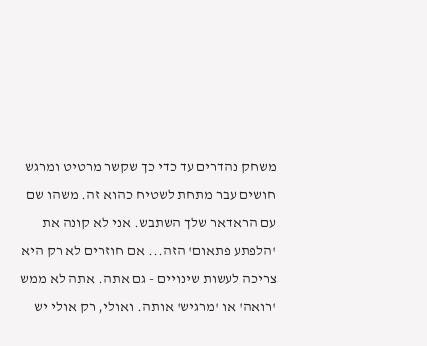משחק נהדרים עד כדי כך שקשר מרטיט ומרגש חושים עבר מתחת לשטיח כהוא זה. משהו שם עם הראדאר שלך השתבש. אני לא קונה את 'הלפתע פתאום' הזה... אם חוזרים לא רק היא צריכה לעשות שינויים - גם אתה. אתה לא ממש 'רואה' או 'מרגיש' אותה. ואולי, רק אולי יש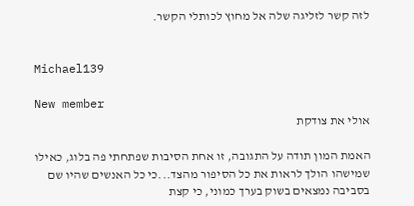לזה קשר לזליגה שלה אל מחוץ לכותלי הקשר.


Michael139

New member
אולי את צודקת

האמת המון תודה על התגובה, זו אחת הסיבות שפתחתי פה בלוג, כאילו שמישהו הולך לראות את כל הסיפור מהצד...כי כל האנשים שהיו שם בסביבה נמצאים בשוק בערך כמוני, כי קצת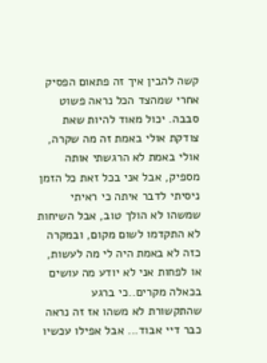קשה להבין איך זה פתאום הפסיק אחרי שמהצד הכל נראה פשוט סבבה. יכול מאוד להיות שאת צודקת אולי באמת זה מה שקרה, אולי באמת לא הרגשתי אותה מספיק, אבל אני בכל זאת כל הזמן ניסיתי לדבר איתה כי ראיתי שמשהו לא הולך טוב, אבל השיחות לא התקדמו לשום מקום, ובמקרה כזה לא באמת היה לי מה לעשות, או לפחות אני לא יודע מה עושים בכאלה מקרים..כי ברגע שהתקשורת לא משהו אז זה נראה כבר דיי אבוד... אבל אפילו עכשיו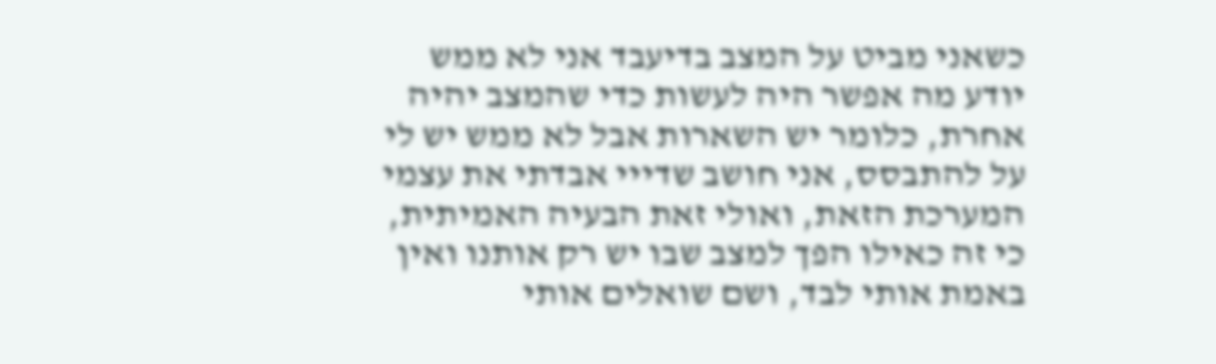כשאני מביט על המצב בדיעבד אני לא ממש יודע מה אפשר היה לעשות כדי שהמצב יהיה אחרת, כלומר יש השארות אבל לא ממש יש לי על להתבסס, אני חושב שדייי אבדתי את עצמי המערכת הזאת, ואולי זאת הבעיה האמיתית, כי זה כאילו הפך למצב שבו יש רק אותנו ואין באמת אותי לבד, ושם שואלים אותי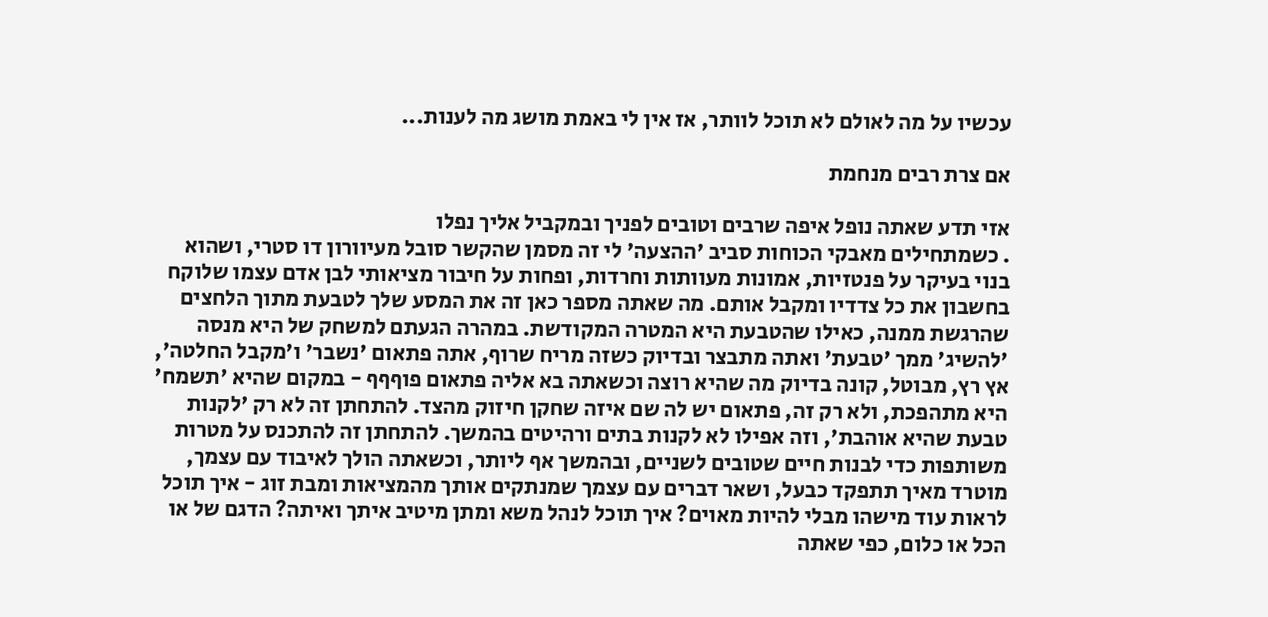עכשיו על מה לאולם לא תוכל לוותר, אז אין לי באמת מושג מה לענות...

אם צרת רבים מנחמת

אזי תדע שאתה נופל איפה שרבים וטובים לפניך ובמקביל אליך נפלו
. כשמתחילים מאבקי הכוחות סביב 'ההצעה' לי זה מסמן שהקשר סובל מעיוורון דו סטרי, ושהוא בנוי בעיקר על פנטזיות, אמונות מעוותות וחרדות, ופחות על חיבור מציאותי לבן אדם עצמו שלוקח בחשבון את כל צדדיו ומקבל אותם. מה שאתה מספר כאן זה את המסע שלך לטבעת מתוך הלחצים שהרגשת ממנה, כאילו שהטבעת היא המטרה המקודשת. במהרה הגעתם למשחק של היא מנסה 'להשיג' ממך 'טבעת' ואתה מתבצר ובדיוק כשזה מריח שרוף, אתה פתאום 'נשבר' ו'מקבל החלטה', אץ רץ, מבוטל, קונה בדיוק מה שהיא רוצה וכשאתה בא אליה פתאום פוףףף - במקום שהיא 'תשמח' היא מתהפכת, ולא רק זה, פתאום יש לה שם איזה שחקן חיזוק מהצד. להתחתן זה לא רק 'לקנות טבעת שהיא אוהבת', וזה אפילו לא לקנות בתים ורהיטים בהמשך. להתחתן זה להתכנס על מטרות משותפות כדי לבנות חיים שטובים לשניים, ובהמשך אף ליותר, וכשאתה הולך לאיבוד עם עצמך, מוטרד מאיך תתפקד כבעל, ושאר דברים עם עצמך שמנתקים אותך מהמציאות ומבת זוג - איך תוכל לראות עוד מישהו מבלי להיות מאוים? איך תוכל לנהל משא ומתן מיטיב איתך ואיתה? הדגם של או הכל או כלום, כפי שאתה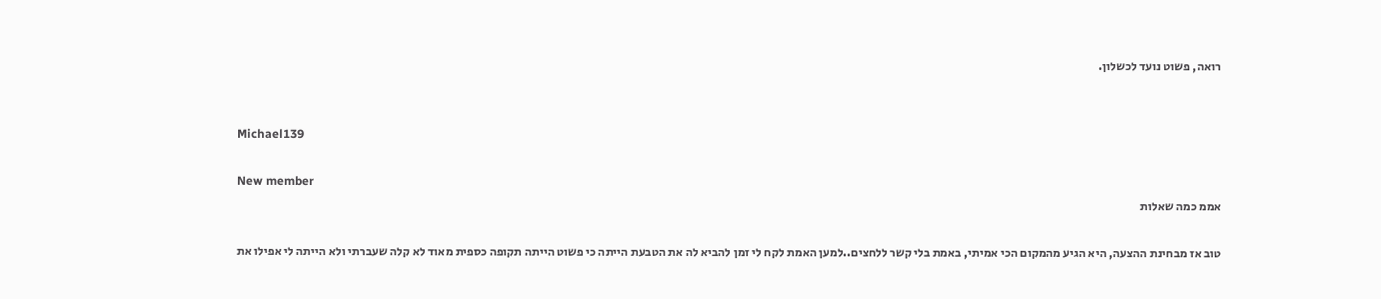רואה, פשוט נועד לכשלון.


Michael139

New member
אממ כמה שאלות

טוב אז מבחינת ההצעה, היא הגיע מהמקום הכי אמיתי, באמת בלי קשר ללחצים..למען האמת לקח לי זמן להביא לה את הטבעת הייתה כי פשוט הייתה תקופה כספית מאוד לא קלה שעברתי ולא הייתה לי אפילו את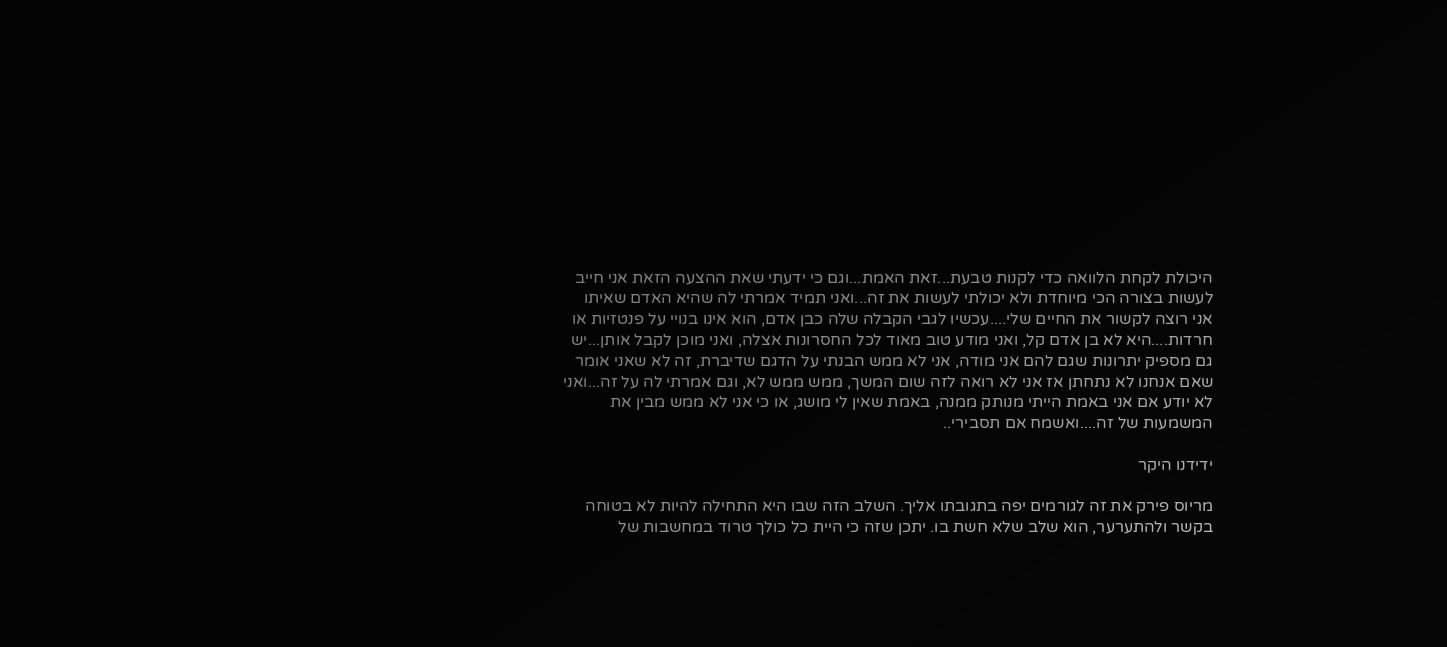היכולת לקחת הלוואה כדי לקנות טבעת...זאת האמת...וגם כי ידעתי שאת ההצעה הזאת אני חייב לעשות בצורה הכי מיוחדת ולא יכולתי לעשות את זה...ואני תמיד אמרתי לה שהיא האדם שאיתו אני רוצה לקשור את החיים שלי....עכשיו לגבי הקבלה שלה כבן אדם, הוא אינו בנויי על פנטזיות או חרדות....היא לא בן אדם קל, ואני מודע טוב מאוד לכל החסרונות אצלה, ואני מוכן לקבל אותן...יש גם מספיק יתרונות שגם להם אני מודה, אני לא ממש הבנתי על הדגם שדיברת, זה לא שאני אומר שאם אנחנו לא נתחתן אז אני לא רואה לזה שום המשך, ממש ממש לא, וגם אמרתי לה על זה...ואני לא יודע אם אני באמת הייתי מנותק ממנה, באמת שאין לי מושג, או כי אני לא ממש מבין את המשמעות של זה....ואשמח אם תסבירי..

ידידנו היקר

מריוס פירק את זה לגורמים יפה בתגובתו אליך. השלב הזה שבו היא התחילה להיות לא בטוחה בקשר ולהתערער, הוא שלב שלא חשת בו. יתכן שזה כי היית כל כולך טרוד במחשבות של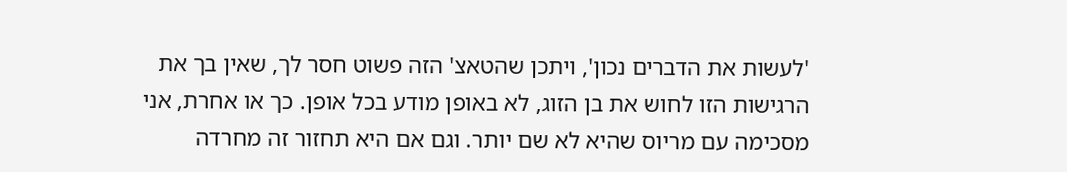'לעשות את הדברים נכון', ויתכן שהטאצ' הזה פשוט חסר לך, שאין בך את הרגישות הזו לחוש את בן הזוג, לא באופן מודע בכל אופן. כך או אחרת, אני מסכימה עם מריוס שהיא לא שם יותר. וגם אם היא תחזור זה מחרדה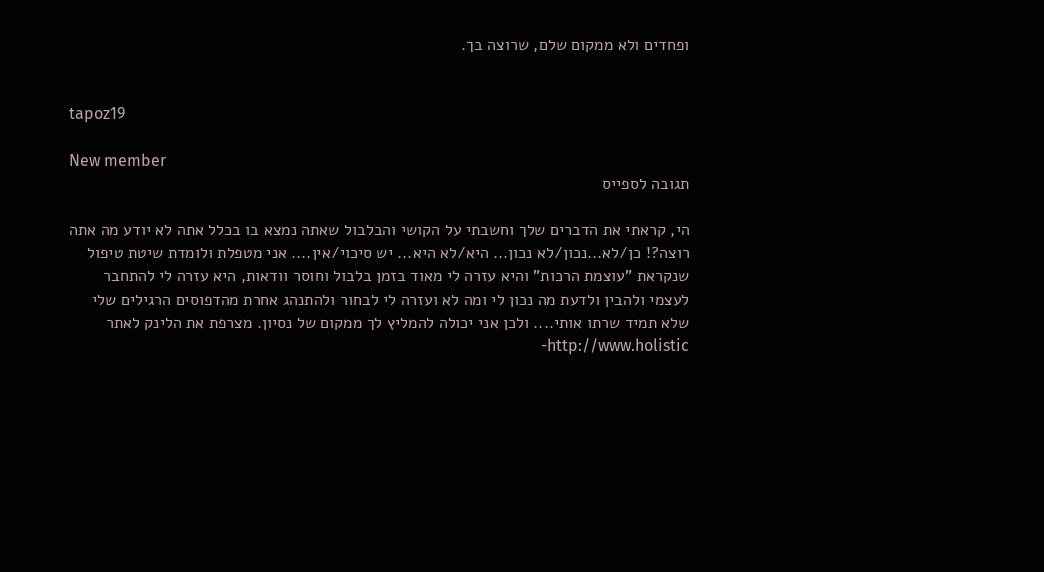ופחדים ולא ממקום שלם, שרוצה בך.


tapoz19

New member
תגובה לספייס

הי, קראתי את הדברים שלך וחשבתי על הקושי והבלבול שאתה נמצא בו בכלל אתה לא יודע מה אתה רוצה?! כן/לא...נכון/לא נכון... היא/לא היא... יש סיכוי/אין.... אני מטפלת ולומדת שיטת טיפול שנקראת "עוצמת הרכות" והיא עזרה לי מאוד בזמן בלבול וחוסר וודאות, היא עזרה לי להתחבר לעצמי ולהבין ולדעת מה נכון לי ומה לא ועזרה לי לבחור ולהתנהג אחרת מהדפוסים הרגילים שלי שלא תמיד שרתו אותי.... ולכן אני יכולה להמליץ לך ממקום של נסיון. מצרפת את הלינק לאתר http://www.holistic-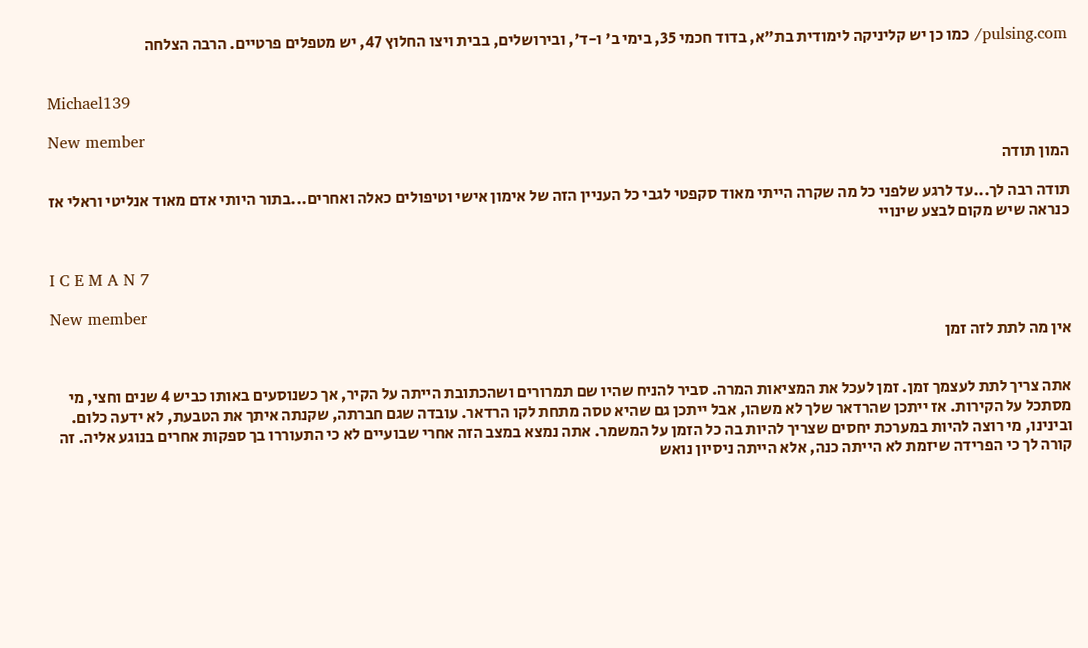pulsing.com/ כמו כן יש קליניקה לימודית בת"א, בדוד חכמי 35, בימי ב' ו-ד', ובירושלים, בבית ויצו החלוץ 47, יש מטפלים פרטיים. הרבה הצלחה


Michael139

New member
המון תודה

תודה רבה לך...עד לרגע שלפני כל מה שקרה הייתי מאוד סקפטי לגבי כל העניין הזה של אימון אישי וטיפולים כאלה ואחרים...בתור היותי אדם מאוד אנליטי וראלי אז כנראה שיש מקום לבצע שינויי


I C E M A N 7

New member
אין מה לתת לזה זמן


אתה צריך לתת לעצמך זמן. זמן לעכל את המציאות המרה. סביר להניח שהיו שם תמרורים ושהכתובת הייתה על הקיר, אך כשנוסעים באותו כביש 4 שנים וחצי, מי מסתכל על הקירות. אז ייתכן שהרדאר שלך לא משהו, אבל ייתכן גם שהיא טסה מתחת לקו הרדאר. עובדה שגם חברתה, שקנתה איתך את הטבעת, לא ידעה כלום. ובינינו, מי רוצה להיות במערכת יחסים שצריך להיות בה כל הזמן על המשמר. אתה נמצא במצב הזה אחרי שבועיים לא כי התעוררו בך ספקות אחרים בנוגע אליה. זה קורה לך כי הפרידה שיזמת לא הייתה כנה, אלא הייתה ניסיון נואש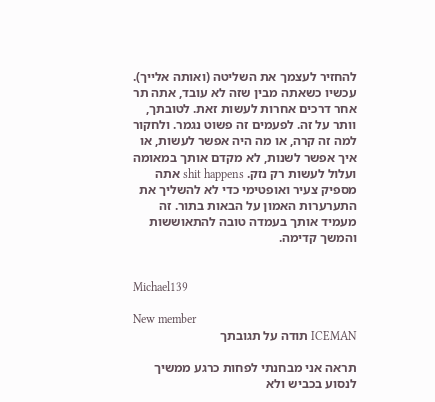להחזיר לעצמך את השליטה (ואותה אלייך). עכשיו כשאתה מבין שזה לא עובד, אתה תר אחר דרכים אחרות לעשות זאת. לטובתך, וותר על זה. לפעמים זה פשוט נגמר. ולחקור למה זה קרה, או מה היה אפשר לעשות, או איך אפשר לשנות, לא מקדם אותך במאומה ועלול לעשות רק נזק. shit happens אתה מספיק צעיר ואופטימי כדי לא להשליך את התערערות האמון על הבאות בתור. זה מעמיד אותך בעמדה טובה להתאוששות והמשך קדימה.


Michael139

New member
ICEMAN תודה על תגובתך

תראה אני מבחנתי לפחות כרגע ממשיך לנסוע בכביש ולא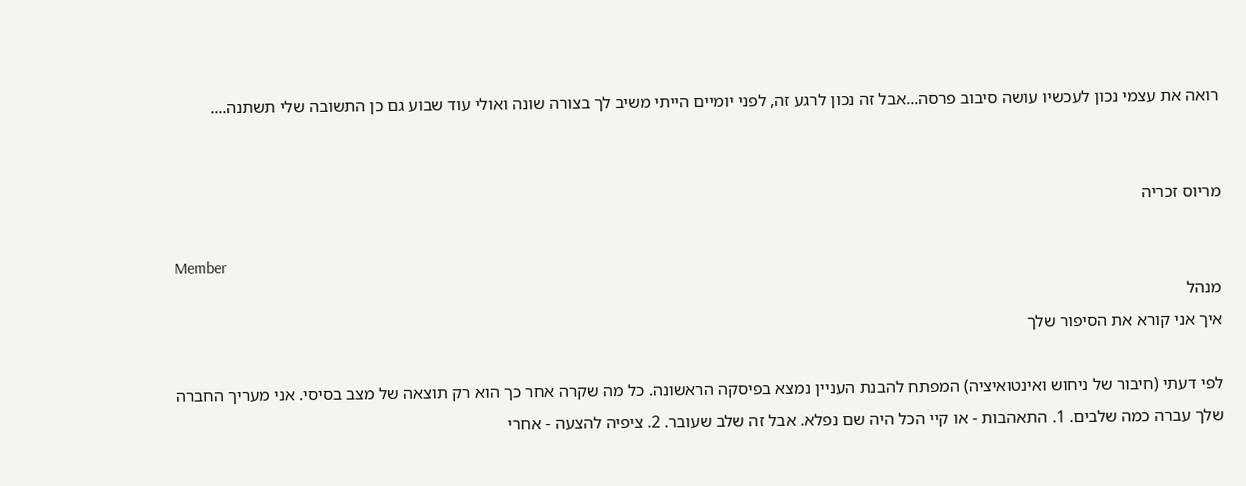רואה את עצמי נכון לעכשיו עושה סיבוב פרסה...אבל זה נכון לרגע זה, לפני יומיים הייתי משיב לך בצורה שונה ואולי עוד שבוע גם כן התשובה שלי תשתנה....


מריוס זכריה

Member
מנהל
איך אני קורא את הסיפור שלך

לפי דעתי (חיבור של ניחוש ואינטואיציה) המפתח להבנת העניין נמצא בפיסקה הראשונה. כל מה שקרה אחר כך הוא רק תוצאה של מצב בסיסי. אני מעריך החברה שלך עברה כמה שלבים. 1. התאהבות - או קיי הכל היה שם נפלא. אבל זה שלב שעובר. 2. ציפיה להצעה - אחרי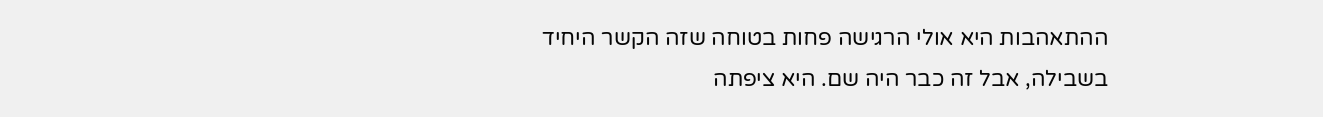ההתאהבות היא אולי הרגישה פחות בטוחה שזה הקשר היחיד בשבילה, אבל זה כבר היה שם. היא ציפתה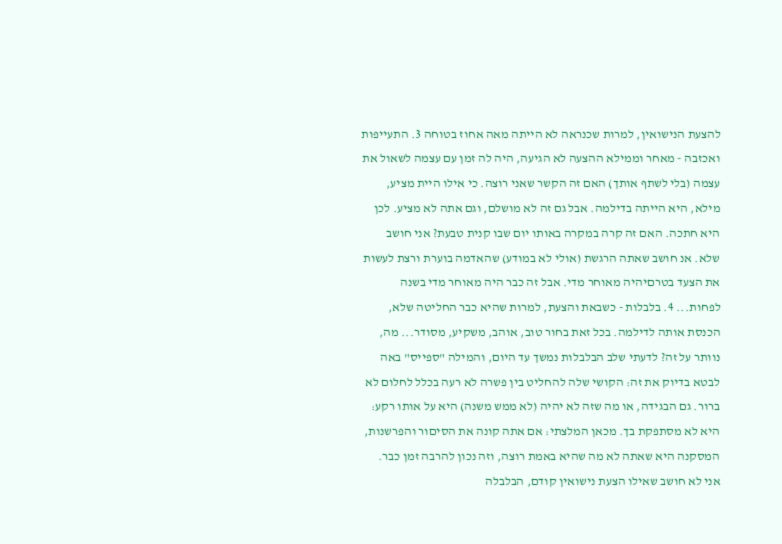להצעת הנישואין, למרות שכנראה לא הייתה מאה אחוז בטוחה 3. התעייפות ואכזבה - מאחר וממילא ההצעה לא הגיעה, היה לה זמן עם עצמה לשאול את עצמה (בלי לשתף אותך) האם זה הקשר שאני רוצה. כי אילו היית מציע, מילא, היא הייתה בדילמה. אבל גם זה לא מושלם, וגם אתה לא מציע. לכן היא חתכה. האם זה קרה במקרה באותו יום שבו קנית טבעת? אני חושב שלא. אנ חושב שאתה הרגשת (אולי לא במודע) שהאדמה בוערת ורצת לעשות את הצעד בטרםיהיה מאוחר מדי. אבל זה כבר היה מאוחר מדי בשנה לפחות... 4. בלבלות - כשבאת והצעת, למרות שהיא כבר החליטה שלא, הכנסת אותה לדילמה. בכל זאת בחור טוב, אוהב, משקיע, מסודר... מה, נוותר על זה? לדעתי שלב הבלבלות נמשך עד היום, והמילה "ספייס" באה לבטא בדיוק את זה: הקושי שלה להחליט בין פשרה לא רעה בכלל לחלום לא ברור. גם הבגידה, או מה שזה לא יהיה (לא ממש משנה) היא על אותו רקע: היא לא מסתפקת בך. מכאן המלצתי: אם אתה קונה את הסיםור והפרשנות, המסקנה היא שאתה לא מה שהיא באמת רוצה, וזה נכון להרבה זמן כבר. אני לא חושב שאילו הצעת נישואין קודם, הבלבלה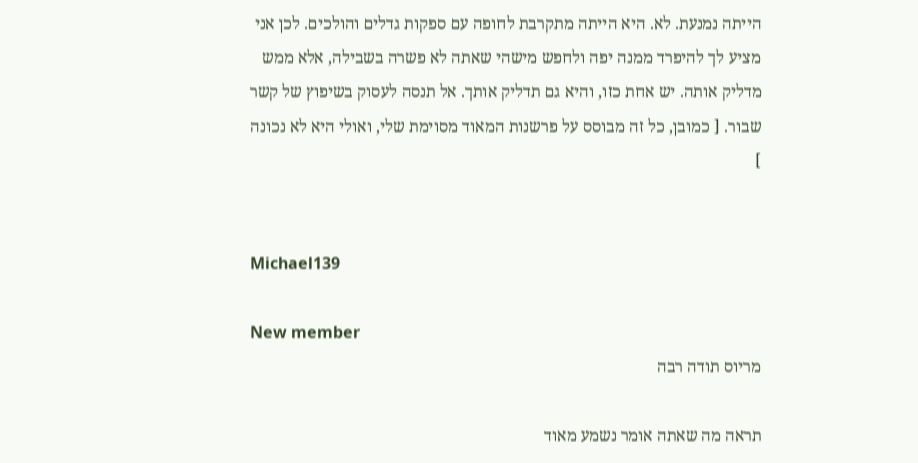הייתה נמנעת. לא. היא הייתה מתקרבת לחופה עם ספקות גדלים והולכים. לכן אני מציע לך להיפרד ממנה יפה ולחפש מישהי שאתה לא פשרה בשבילה, אלא ממש מדליק אותה. יש אחת כזו, והיא גם תדליק אותך. אל תנסה לעסוק בשיפוץ של קשר שבור. [ כמובן, כל זה מבוסס על פרשנות המאוד מסוימת שלי, ואולי היא לא נכונה ]


Michael139

New member
מריוס תודה רבה

תראה מה שאתה אומר נשמע מאוד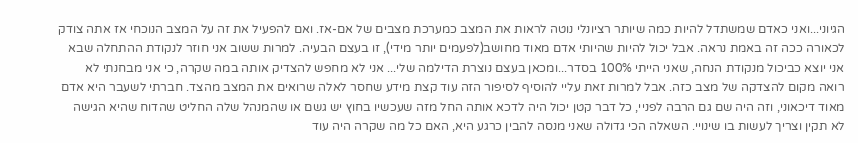הגיוני...ואני כאדם שמשתדל להיות כמה שיותר רציונלי נוטה לראות את המצב כמערכת מצבים של אם-אז. ואם להפעיל את זה על המצב הנוכחי אז אתה צודק לכאורה ככה זה באמת נראה. אבל יכול להיות שהיותי אדם מאוד מחושב(לפעמים יותר מידי), זו בעצם הבעיה. למרות ששוב אני חוזר לנקודת ההתחלה שבא אני יוצא כביכול מנקודת הנחה, שאני הייתי 100% בסדר...ומכאן בעצם נוצרת הדילמה שלי... אני לא מחפש להצדיק אותה במה שקרה, כי אני מבחנתי לא רואה מקום להצדקה של מצב כזה. אבל למרות זאת עליי להוסיף לסיפור הזה עוד קצת מידע שחסר לאלה שרואים את המצב מהצד. חברתי לשעבר היא אדם מאוד דיכאוני, וזה היה שם גם הרבה לפניי, כל דבר קטן יכול היה לדכא אותה החל מזה שעכשיו בחוץ יש גשם או שהמנהל שלה החליט שהדוח שהיא הגישה לא תקין וצריך לעשות בו שינויי. השאלה הכי גדולה שאני מנסה להבין כרגע היא, האם כל מה שקרה היה עוד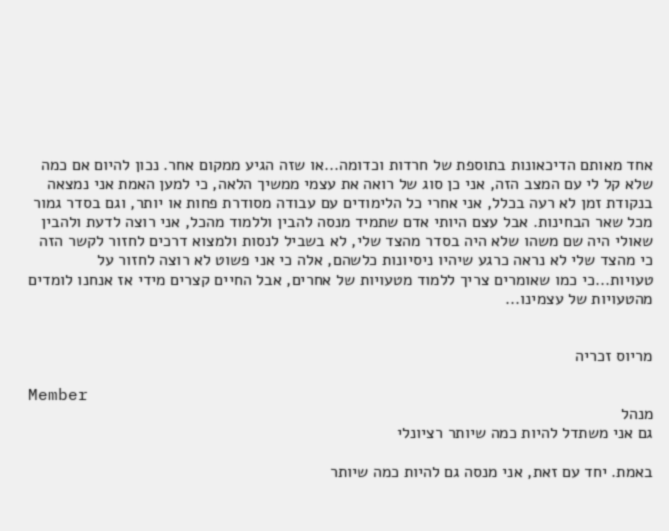אחד מאותם הדיכאונות בתוספת של חרדות וכדומה...או שזה הגיע ממקום אחר. נכון להיום אם כמה שלא קל לי עם המצב הזה, אני כן סוג של רואה את עצמי ממשיך הלאה, כי למען האמת אני נמצאה בנקודת זמן לא רעה בכלל, אני אחרי כל הלימודים עם עבודה מסודרת פחות או יותר, וגם בסדר גמור מכל שאר הבחינות. אבל עצם היותי אדם שתמיד מנסה להבין וללמוד מהכל, אני רוצה לדעת ולהבין שאולי היה שם משהו שלא היה בסדר מהצד שלי, לא בשביל לנסות ולמצוא דרכים לחזור לקשר הזה כי מהצד שלי לא נראה כרגע שיהיו ניסיונות כלשהם, אלה כי אני פשוט לא רוצה לחזור על טעויות...כי כמו שאומרים צריך ללמוד מטעויות של אחרים, אבל החיים קצרים מידי אז אנחנו לומדים מהטעויות של עצמינו...


מריוס זכריה

Member
מנהל
גם אני משתדל להיות כמה שיותר רציונלי

באמת. יחד עם זאת, אני מנסה גם להיות כמה שיותר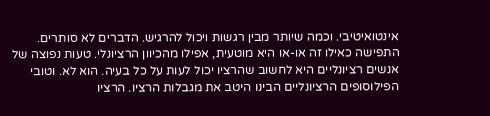אינטואיטיבי. וכמה שיותר מבין רגשות ויכול להרגיש. הדברים לא סותרים. התפישה כאילו זה או-או היא מוטעית, אפילו מהכיוון הרציונלי. טעות נפוצה של אנשים רציונליים היא לחשוב שהרציו יכול לעות על כל בעיה. הוא לא. וטובי הפילוסופים הרציונליים הבינו היטב את מגבלות הרציו. הרציו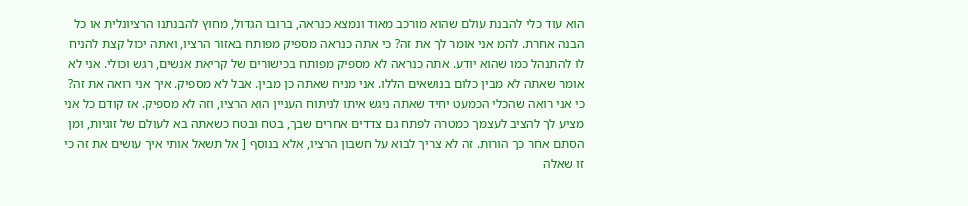הוא עוד כלי להבנת עולם שהוא מורכב מאוד ונמצא כנראה, ברובו הגדול, מחוץ להבנתנו הרציונלית או כל הבנה אחרת. להמ אני אומר לך את זה? כי אתה כנראה מספיק מפותח באזור הרציו, ואתה יכול קצת להניח לו להתנהל כמו שהוא יודע. אתה כנראה לא מספיק מפותח בכישורים של קריאת אנשים, רגש וכולי. אני לא אומר שאתה לא מבין כלום בנושאים הללו. אני מניח שאתה כן מבין. אבל לא מספיק. איך אני רואה את זה? כי אני רואה שהכלי הכמעט יחיד שאתה ניגש איתו לניתוח העניין הוא הרציו, וזה לא מספיק. אז קודם כל אני מציע לך להציב לעצמך כמטרה לפתח גם צדדים אחרים שבך, בטח ובטח כשאתה בא לעולם של זוגיות, ומן הסתם אחר כך הורות. זה לא צריך לבוא על חשבון הרציו, אלא בנוסף [ אל תשאל אותי איך עושים את זה כי זו שאלה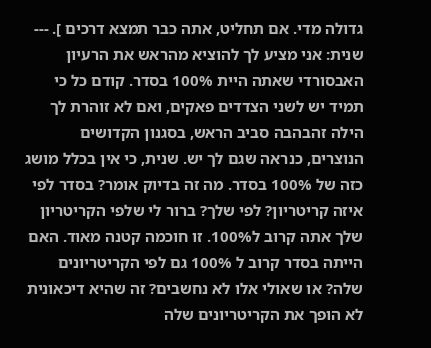גדולה מדי. אם תחליט, אתה כבר תמצא דרכים ]. --- שנית: אני מציע לך להוציא מהראש את הרעיון האבסורדי שאתה היית 100% בסדר. קודם כל כי תמיד יש לשני הצדדים פאקים, ואם לא זוהרת לך הילה זהבהבה סביב הראש, בסגנון הקדושים הנוצרים, כנראה שגם לך יש. שנית, כי אין בכלל מושג כזה של 100% בסדר. מה זה בדיוק אומר? בסדר לפי איזה קריטריון? לפי שלך? ברור לי שלפי הקריטריון שלך אתה קרוב ל100%. זו חוכמה קטנה מאוד. האם הייתה בסדר קרוב ל 100% גם לפי הקריטריונים שלה? או שאולי אלו לא נחשבים? זה שהיא דיכאונית לא הופך את הקריטריונים שלה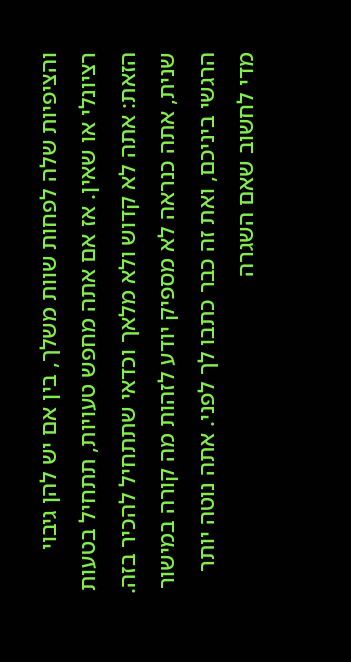והציפיות שלה לפחות שוות משלך, בין אם יש להן גיבוי רציונלי או שאין. אז אם אתה מחפש טעויות, תתחיל בטעות הזאת: אתה לא קדוש ולא מלאך וכדאי שתתחיל להכיר בזה. שנית, אתה כנראה לא מספיק יודע לזהות מה קורה במישור הרגשי ביניכם, ואת זה כבר כתבו לך לפני. אתה נוטה יותר מדי לחשוב שאם השגרה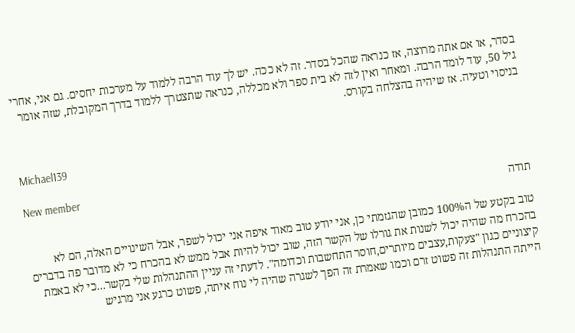בסדר, או אם אתה מרוצה, אז כנראה שהכל בסדר. זה לא ככה. יש לך עוד הרבה ללמוד על מערכות יחסים. גם אני, אחרי גיל 50, עוד לומד הרבה. ומאחר ואין לזה לא בית ספר ולא מכללה, כנראה שתצטרך ללמוד בדרך המקובלת, שזה אומר בניסוי וטעיה. אז שיהיה בהצלחה בקורס.


Michael139

New member
תודה

טוב בקטע של ה100% כמובן שהגזמתי כן, אני יודע טוב מאוד איפה אני יכול לשפר, אבל השינויים האלה, הם לא בהכרח מה שהיה יכול לשנות את גורלו של הקשר הזה, שוב יכול להיות אבל ממש לא בהכרח כי לא מדובר פה בדברים קיצוניים כגון "צעקות,עצבים מיותרים,חוסר התחשבות וכדומה". לדעתי זה עניין ההתנהלות שלי בקשר...כי לא באמת הייתה התנהלות זה פשוט זרם וכמו שאמרת זה הפך לשגרה שהיה לי נוח איתה, פשוט כרגע אני מרגיש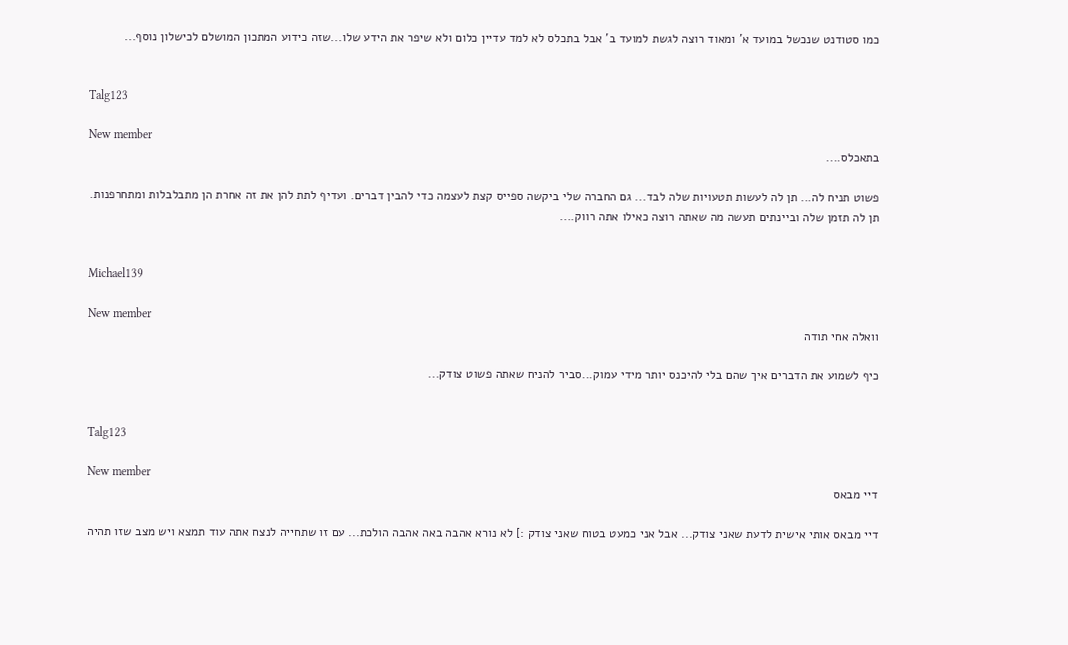כמו סטודנט שנכשל במועד א' ומאוד רוצה לגשת למועד ב' אבל בתכלס לא למד עדיין כלום ולא שיפר את הידע שלו...שזה כידוע המתכון המושלם לכישלון נוסף...


Talg123

New member
בתאכלס....

פשוט תניח לה... תן לה לעשות תטעויות שלה לבד... גם החברה שלי ביקשה ספייס קצת לעצמה כדי להבין דברים. ועדיף לתת להן את זה אחרת הן מתבלבלות ומתחרפנות. תן לה תזמן שלה וביינתים תעשה מה שאתה רוצה כאילו אתה רווק....


Michael139

New member
וואלה אחי תודה

כיף לשמוע את הדברים איך שהם בלי להיכנס יותר מידי עמוק...סביר להניח שאתה פשוט צודק...


Talg123

New member
דיי מבאס

דיי מבאס אותי אישית לדעת שאני צודק... אבל אני כמעט בטוח שאני צודק :] לא נורא אהבה באה אהבה הולכת... עם זו שתחייה לנצח אתה עוד תמצא ויש מצב שזו תהיה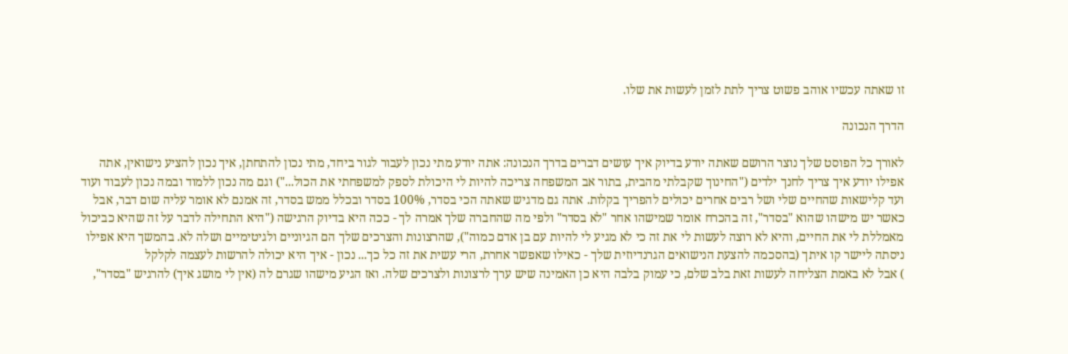זו שאתה עכשיו אוהב פשוט צריך לתת לזמן לעשות את שלו.

הדרך הנכונה

לאורך כל הפוסט שלך נוצר הרושם שאתה יודע בדיוק איך עושים דברים בדרך הנכונה: אתה יודע מתי נכון לעבור לגור ביחד, מתי נכון להתחתן, איך נכון להציע נישואין, אתה אפילו יודע איך צריך לחנך ילדים ("החינוך שקבלתי מהבית, בתור אב המשפחה צריכה להיות לי היכולת לספק למשפחתי את הכול...") וגם מה נכון ללמוד ובמה נכון לעבוד ועוד ועד קלישאות שהחיים שלי ושל רבים אחרים יכולים להפריך בקלות. אתה גם מדגיש שאתה הכי בסדר, 100% בסדר ובכלל ממש בסדר, זה אמנם לא אומר עליה שום דבר, אבל כאשר יש מישהו שהוא "בסדר", זה בהכרח אומר שמישהו אחר "לא בסדר" ולפי מה שהחברה שלך אמרה לך - ככה היא בדיוק הרגישה ("היא התחילה לדבר על זה שהיא כביכול מאמללת לי את החיים, והיא לא רוצה לעשות לי את זה כי לא מגיע לי להיות עם בן אדם כמוה"), שהרצונות והצרכים שלך הם הגיוניים ולגיטימיים ושלה לא. בהמשך היא אפילו ניסתה ליישר קו איתך (בהסכמה להצעת הנישואים הגרנדיוזית שלך - כאילו שאפשר אחרת, הרי עשית את זה כל כך... נכון - איך היא יכולה להרשות לעצמה לקלקל
) אבל לא באמת הצליחה לעשות זאת בלב שלם, כי עמוק בלבה היא כן האמינה שיש ערך לרצונות ולצרכים שלה. ואז הגיע מישהו שגרם לה (אין לי מושג איך) להרגיש "בסדר",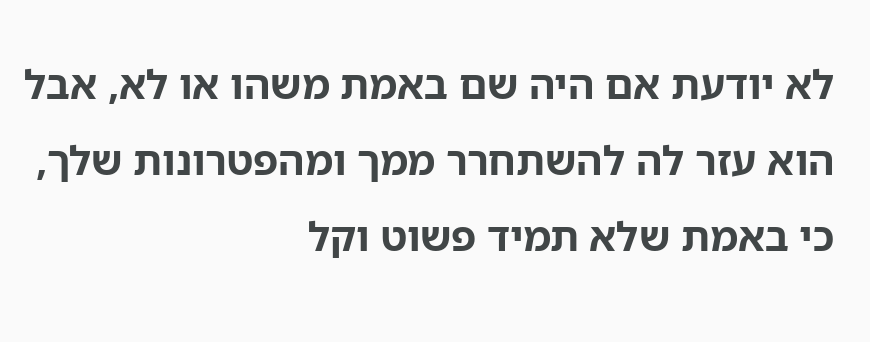לא יודעת אם היה שם באמת משהו או לא, אבל הוא עזר לה להשתחרר ממך ומהפטרונות שלך, כי באמת שלא תמיד פשוט וקל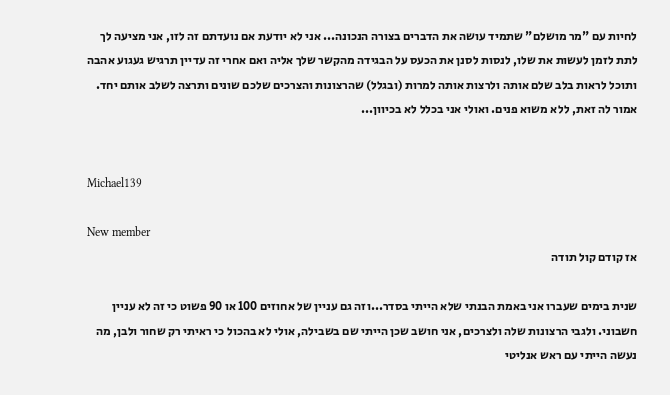לחיות עם "מר מושלם" שתמיד עושה את הדברים בצורה הנכונה... אני לא יודעת אם נועדתם זה לזו, אני מציעה לך לתת לזמן לעשות את שלו, לנסות לסנן את הכעס על הבגידה מהקשר שלך אליה ואם אחרי זה עדיין תרגיש געגוע אהבה ותוכל לראות בלב שלם אותה ולרצות אותה למרות (ובגלל) שהרצונות והצרכים שלכם שונים ותרצה לשלב אותם יחד. אמור לה זאת, ללא משוא פנים. ואולי אני בכלל לא בכיוון...


Michael139

New member
אז קודם קול תודה

שנית בימים שעברו אני באמת הבנתי שלא הייתי בסדר...וזה גם עניין של אחוזים 100 או 90 פשוט כי זה לא עניין חשבוני. ולגבי הרצונות שלה ולצרכים, אני חושב שכן הייתי שם בשבילה, אולי לא בהכול כי ראיתי רק שחור ולבן, מה נעשה הייתי עם ראש אנליטי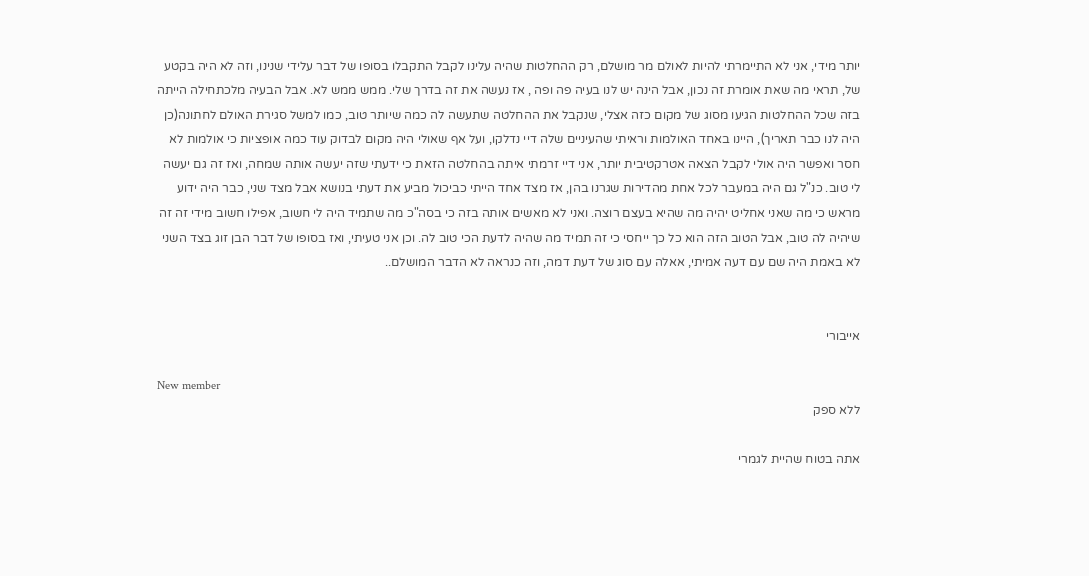יותר מידי, אני לא התיימרתי להיות לאולם מר מושלם, רק ההחלטות שהיה עלינו לקבל התקבלו בסופו של דבר עלידי שנינו, וזה לא היה בקטע של, תראי מה שאת אומרת זה נכון, אבל הינה יש לנו בעיה פה ופה , אז נעשה את זה בדרך שלי. ממש ממש לא. אבל הבעיה מלכתחילה הייתה בזה שכל ההחלטות הגיעו מסוג של מקום כזה אצלי, שנקבל את ההחלטה שתעשה לה כמה שיותר טוב, כמו למשל סגירת האולם לחתונה(כן היה לנו כבר תאריך), היינו באחד האולמות וראיתי שהעיניים שלה דיי נדלקו, ועל אף שאולי היה מקום לבדוק עוד כמה אופציות כי אולמות לא חסר ואפשר היה אולי לקבל הצאה אטרקטיבית יותר, אני דיי זרמתי איתה בהחלטה הזאת כי ידעתי שזה יעשה אותה שמחה, ואז זה גם יעשה לי טוב. כנ"ל גם היה במעבר לכל אחת מהדירות שגרנו בהן, אז מצד אחד הייתי כביכול מביע את דעתי בנושא אבל מצד שני, כבר היה ידוע מראש כי מה שאני אחליט יהיה מה שהיא בעצם רוצה. ואני לא מאשים אותה בזה כי בסה"כ מה שתמיד היה לי חשוב, אפילו חשוב מידי זה זה שיהיה לה טוב, אבל הטוב הזה הוא כל כך ייחסי כי זה תמיד מה שהיה לדעת הכי טוב לה. וכן אני טעיתי, ואז בסופו של דבר הבן זוג בצד השני לא באמת היה שם עם דעה אמיתי, אאלה עם סוג של דעת דמה, וזה כנראה לא הדבר המושלם..


אייבורי

New member
ללא ספק

אתה בטוח שהיית לגמרי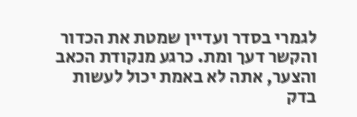לגמרי בסדר ועדיין שמטת את הכדור והקשר דעך ומת. כרגע מנקודת הכאב והצער, אתה לא באמת יכול לעשות בדק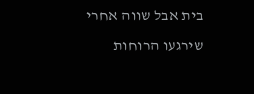בית אבל שווה אחרי שירגעו הרוחות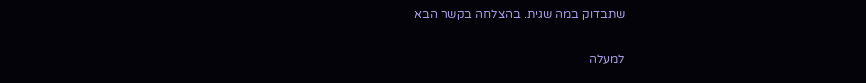שתבדוק במה שגית. בהצלחה בקשר הבא

למעלה